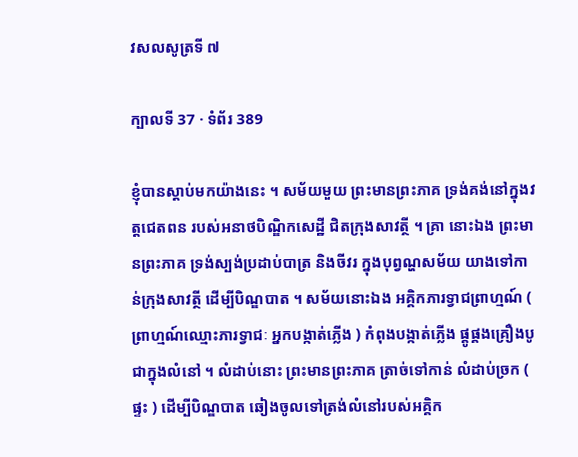វសលសូត្រទី ៧

ក្បាលទី 37 · ទំព័រ 389

ខ្ញុំបានស្តាប់មកយ៉ាងនេះ ។ សម័យមួយ ព្រះមានព្រះភាគ ទ្រង់គង់នៅក្នុងវត្តជេតពន របស់អនាថបិណ្ឌិកសេដ្ឋី ជិតក្រុងសាវត្ថី ។ គ្រា នោះឯង ព្រះមានព្រះភាគ ទ្រង់ស្បង់ប្រដាប់បាត្រ និងចីវរ ក្នុងបុព្វណ្ហសម័យ យាងទៅកាន់ក្រុងសាវត្ថី ដើម្បីបិណ្ឌបាត ។ សម័យនោះឯង អគ្គិកភារទ្វាជព្រាហ្មណ៍ ( ព្រាហ្មណ៍ឈ្មោះភារទ្វាជៈ អ្នកបង្កាត់ភ្លើង ) កំពុងបង្កាត់ភ្លើង ផ្គូផ្គងគ្រឿងបូជាក្នុងលំនៅ ។ លំដាប់នោះ ព្រះមានព្រះភាគ ត្រាច់ទៅកាន់ លំដាប់ច្រក ( ផ្ទះ ) ដើម្បីបិណ្ឌបាត ឆៀងចូលទៅត្រង់លំនៅរបស់អគ្គិក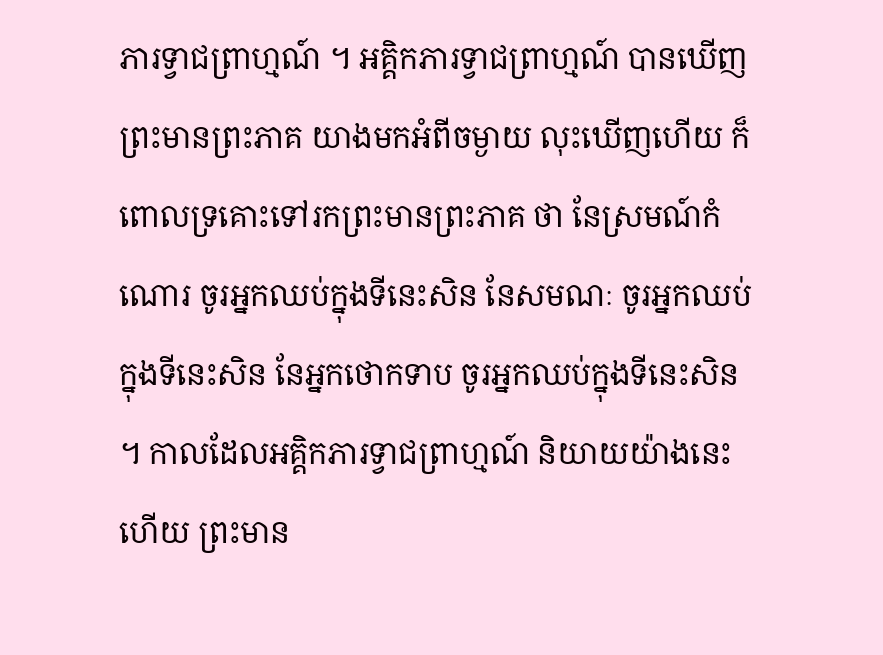ភារទ្វាជព្រាហ្មណ៍ ។ អគ្គិកភារទ្វាជព្រាហ្មណ៍ បានឃើញព្រះមានព្រះភាគ យាងមកអំពីចម្ងាយ លុះឃើញហើយ ក៏ពោលទ្រគោះទៅរកព្រះមានព្រះភាគ ថា នែស្រមណ៍កំណោរ ចូរអ្នកឈប់ក្នុងទីនេះសិន នែសមណៈ ចូរអ្នកឈប់ ក្នុងទីនេះសិន នែអ្នកថោកទាប ចូរអ្នកឈប់ក្នុងទីនេះសិន ។ កាលដែលអគ្គិកភារទ្វាជព្រាហ្មណ៍ និយាយយ៉ាងនេះហើយ ព្រះមាន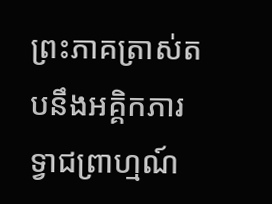ព្រះភាគត្រាស់តបនឹងអគ្គិកភារទ្វាជព្រាហ្មណ៍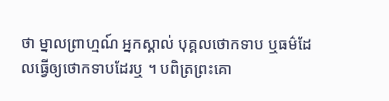ថា ម្នាលព្រាហ្មណ៍ អ្នកស្គាល់ បុគ្គលថោកទាប ឬធម៌ដែលធ្វើឲ្យថោកទាបដែរឬ ។ បពិត្រព្រះគោ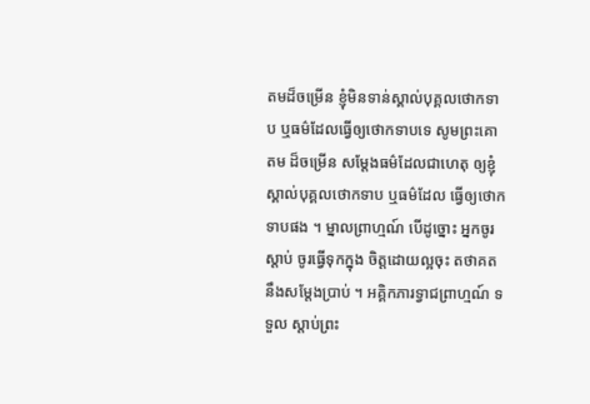តមដ៏ចម្រើន ខ្ញុំមិនទាន់ស្គាល់បុគ្គលថោកទាប ឬធម៌ដែលធ្វើឲ្យថោកទាបទេ សូមព្រះគោតម ដ៏ចម្រើន សម្តែងធម៌ដែលជាហេតុ ឲ្យខ្ញុំស្គាល់បុគ្គលថោកទាប ឬធម៌ដែល ធ្វើឲ្យថោកទាបផង ។ ម្នាលព្រាហ្មណ៍ បើដូច្នោះ អ្នកចូរស្តាប់ ចូរធ្វើទុកក្នុង ចិត្តដោយល្អចុះ តថាគតនឹងសម្តែងប្រាប់ ។ អគ្គិកភារទ្វាជព្រាហ្មណ៍ ទទួល ស្តាប់ព្រះ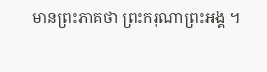មានព្រះភាគថា ព្រះករុណាព្រះអង្គ ។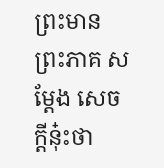ព្រះមានព្រះភាគ សម្តែង សេចក្តីនុ៎ះថា